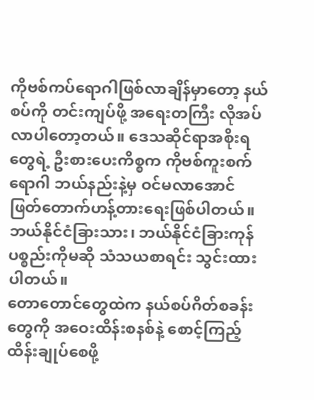ကိုဗစ်ကပ်ရောဂါဖြစ်လာချိန်မှာတော့ နယ်စပ်ကို တင်းကျပ်ဖို့ အရေးတကြီး လိုအပ်လာပါတော့တယ်။ ဒေသဆိုင်ရာအစိုးရတွေရဲ့ ဦးစားပေးကိစ္စက ကိုဗစ်ကူးစက်ရောဂါ ဘယ်နည်းနဲ့မှ ဝင်မလာအောင် ဖြတ်တောက်ဟန့်တားရေးဖြစ်ပါတယ်။ ဘယ်နိုင်ငံခြားသား၊ ဘယ်နိုင်ငံခြားကုန်ပစ္စည်းကိုမဆို သံသယစာရင်း သွင်းထားပါတယ်။
တောတောင်တွေထဲက နယ်စပ်ဂိတ်စခန်းတွေကို အဝေးထိန်းစနစ်နဲ့ စောင့်ကြည့်ထိန်းချုပ်စေဖို့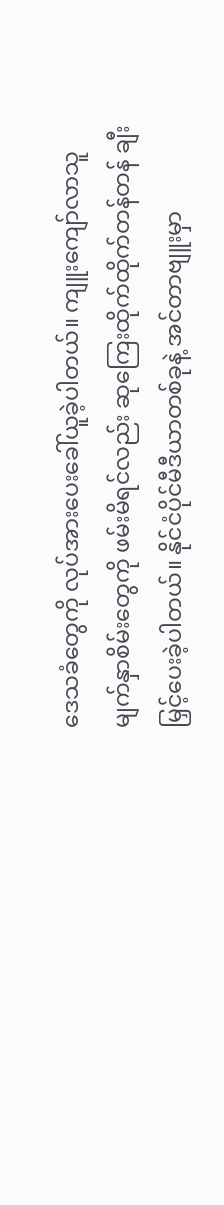ဒေသခံတွေကို လုပ်အားပေးခေါ်ယူခဲ့ပါတယ်။ ကျူးကျော်လာသူ မျက်နှာစိမ်းတွေကို ဖမ်းမိရင်လည်း ဆုကြေးထိုက်ထိုက်တန်တန် ချီးမြှင့်ပေးခဲ့ပါတယ်။ နိုင်ငံပိုင်မီဒီယာတစ်ခုနဲ့ အင်တာဗျူးမှာ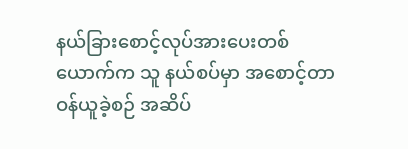နယ်ခြားစောင့်လုပ်အားပေးတစ်ယောက်က သူ နယ်စပ်မှာ အစောင့်တာဝန်ယူခဲ့စဉ် အဆိပ်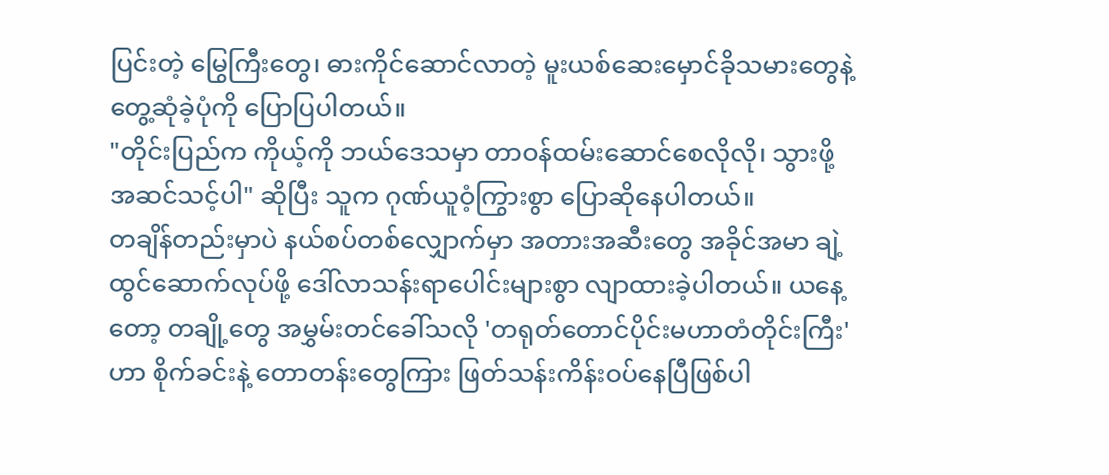ပြင်းတဲ့ မြွေကြီးတွေ၊ ဓားကိုင်ဆောင်လာတဲ့ မူးယစ်ဆေးမှောင်ခိုသမားတွေနဲ့ တွေ့ဆုံခဲ့ပုံကို ပြောပြပါတယ်။
"တိုင်းပြည်က ကိုယ့်ကို ဘယ်ဒေသမှာ တာဝန်ထမ်းဆောင်စေလိုလို၊ သွားဖို့အဆင်သင့်ပါ" ဆိုပြီး သူက ဂုဏ်ယူဝံ့ကြွားစွာ ပြောဆိုနေပါတယ်။
တချိန်တည်းမှာပဲ နယ်စပ်တစ်လျှောက်မှာ အတားအဆီးတွေ အခိုင်အမာ ချဲ့ထွင်ဆောက်လုပ်ဖို့ ဒေါ်လာသန်းရာပေါင်းများစွာ လျာထားခဲ့ပါတယ်။ ယနေ့တော့ တချို့တွေ အမွှမ်းတင်ခေါ်သလို 'တရုတ်တောင်ပိုင်းမဟာတံတိုင်းကြီး' ဟာ စိုက်ခင်းနဲ့ တောတန်းတွေကြား ဖြတ်သန်းကိန်းဝပ်နေပြီဖြစ်ပါ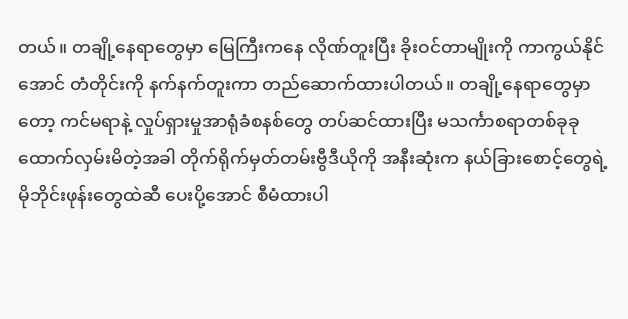တယ်။ တချို့နေရာတွေမှာ မြေကြီးကနေ လိုဏ်တူးပြီး ခိုးဝင်တာမျိုးကို ကာကွယ်နိုင်အောင် တံတိုင်းကို နက်နက်တူးကာ တည်ဆောက်ထားပါတယ်။ တချို့နေရာတွေမှာတော့ ကင်မရာနဲ့ လှုပ်ရှားမှုအာရုံခံစနစ်တွေ တပ်ဆင်ထားပြီး မသင်္ကာစရာတစ်ခုခု ထောက်လှမ်းမိတဲ့အခါ တိုက်ရိုက်မှတ်တမ်းဗွီဒီယိုကို အနီးဆုံးက နယ်ခြားစောင့်တွေရဲ့ မိုဘိုင်းဖုန်းတွေထဲဆီ ပေးပို့အောင် စီမံထားပါ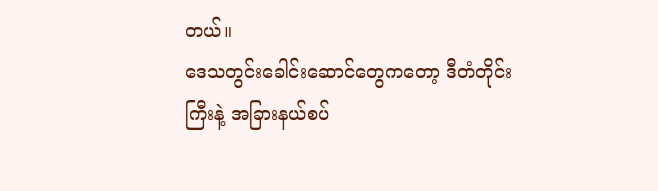တယ်။
ဒေသတွင်းခေါင်းဆောင်တွေကတော့ ဒီတံတိုင်းကြီးနဲ့ အခြားနယ်စပ်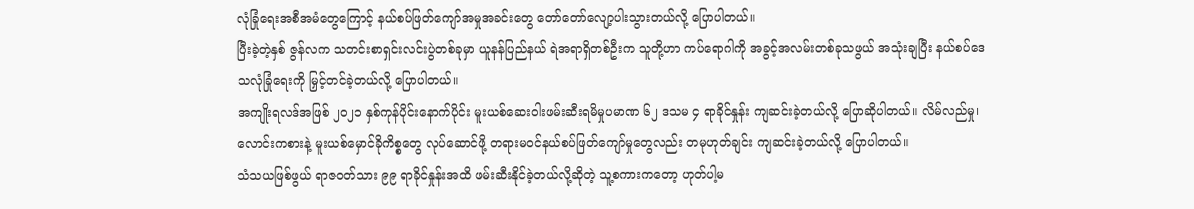လုံခြုံရေးအစီအမံတွေကြောင့် နယ်စပ်ဖြတ်ကျော်အမှုအခင်းတွေ တော်တော်လျော့ပါးသွားတယ်လို့ ပြောပါတယ်။
ပြီးခဲ့တဲ့နှစ် ဇွန်လက သတင်းစာရှင်းလင်းပွဲတစ်ခုမှာ ယူနန်ပြည်နယ် ရဲအရာရှိတစ်ဦးက သူတို့ဟာ ကပ်ရောဂါကို အခွင့်အလမ်းတစ်ခုသဖွယ် အသုံးချပြီး နယ်စပ်ဒေသလုံခြုံရေးကို မြှင့်တင်ခဲ့တယ်လို့ ပြောပါတယ်။
အကျိုးရလဒ်အဖြစ် ၂၀၂၁ နှစ်ကုန်ပိုင်းနောက်ပိုင်း မူးယစ်ဆေးဝါးဖမ်းဆီးရမိမှုပမာဏ ၆၂ ဒသမ ၄ ရာခိုင်နှုန်း ကျဆင်းခဲ့တယ်လို့ ပြောဆိုပါတယ်။ လိမ်လည်မှု၊ လောင်းကစားနဲ့ မူးယစ်မှောင်ခိုကိစ္စတွေ လုပ်ဆောင်ဖို့ တရားမဝင်နယ်စပ်ဖြတ်ကျော်မှုတွေလည်း တမုဟုတ်ချင်း ကျဆင်းခဲ့တယ်လို့ ပြောပါတယ်။
သံသယဖြစ်ဖွယ် ရာဇဝတ်သား ၉၉ ရာခိုင်နှုန်းအထိ ဖမ်းဆီးနိုင်ခဲ့တယ်လို့ဆိုတဲ့ သူ့စကားကတော့ ဟုတ်ပါ့မ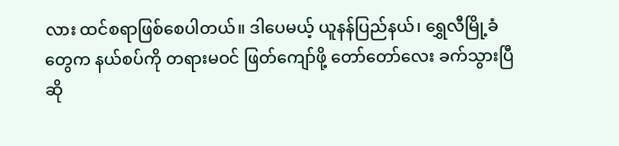လား ထင်စရာဖြစ်စေပါတယ်။ ဒါပေမယ့် ယူနန်ပြည်နယ်၊ ရွှေလီမြို့ခံတွေက နယ်စပ်ကို တရားမဝင် ဖြတ်ကျော်ဖို့ တော်တော်လေး ခက်သွားပြီဆို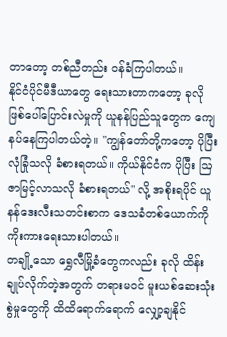တာတော့ တစ်ညီတည်း ဝန်ခံကြပါတယ်။
နိုင်ငံပိုင်မီဒီယာတွေ ရေးသားတာကတော့ ခုလို ဖြစ်ပေါ်ပြောင်းလဲမှုကို ယူနန်ပြည်သူတွေက ကျေနပ်နေကြပါတယ်တဲ့။ "ကျွန်တော်တို့ကတော့ ပိုပြီးလုံခြုံသလို ခံစားရတယ်။ ကိုယ်နိုင်ငံက ပိုပြီး ဩဇာမြင့်လာသလို ခံစားရတယ်" လို့ အစိုးရပိုင် ယူနန်ဒေးလီးသတင်းစာက ဒေသခံတစ်ယောက်ကို ကိုးကားရေးသားပါတယ်။
တချို့သော ရွှေလီမြို့ခံတွေကလည်း ခုလို ထိန်းချုပ်လိုက်တဲ့အတွက် တရားမဝင် မူးယစ်ဆေးသုံးစွဲမှုတွေကို ထိထိရောက်ရောက် လျှော့ချနိုင်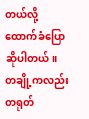တယ်လို့ ထောက်ခံပြောဆိုပါတယ်။ တချို့ကလည်း တရုတ်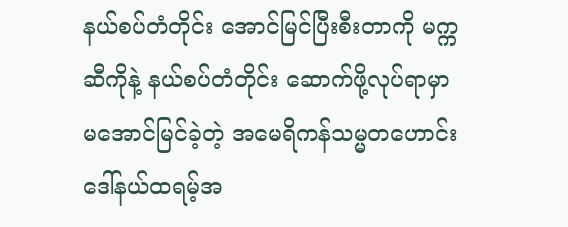နယ်စပ်တံတိုင်း အောင်မြင်ပြီးစီးတာကို မက္ကဆီကိုနဲ့ နယ်စပ်တံတိုင်း ဆောက်ဖို့လုပ်ရာမှာ မအောင်မြင်ခဲ့တဲ့ အမေရိကန်သမ္မတဟောင်း ဒေါ်နယ်ထရမ့်အ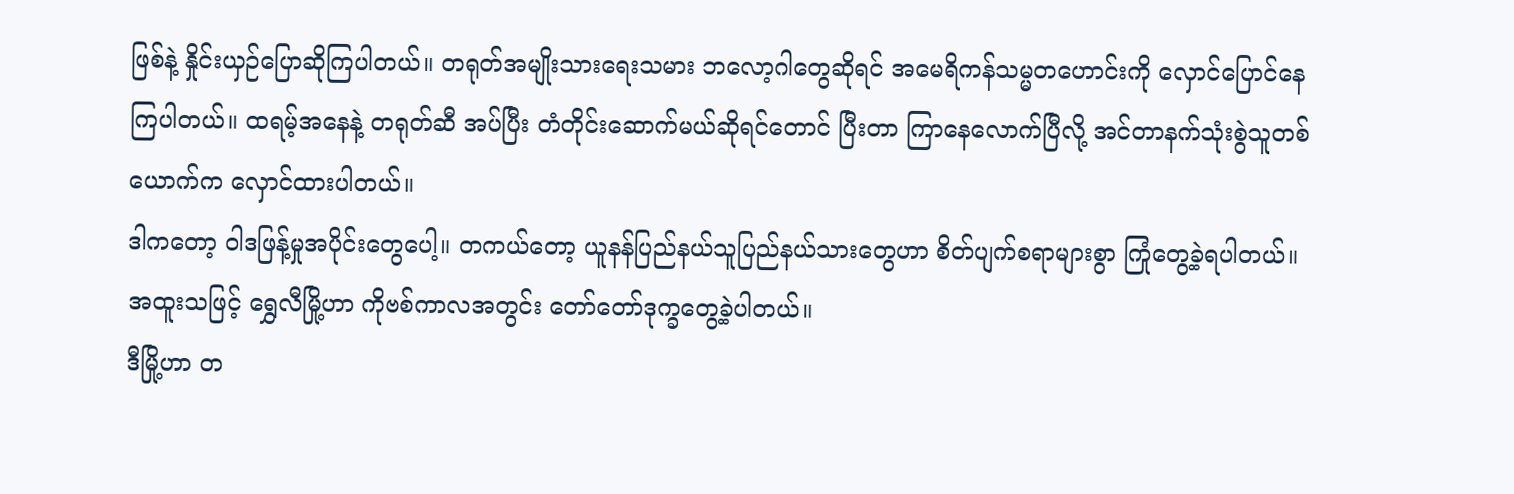ဖြစ်နဲ့ နှိုင်းယှဉ်ပြောဆိုကြပါတယ်။ တရုတ်အမျိုးသားရေးသမား ဘလော့ဂါတွေဆိုရင် အမေရိကန်သမ္မတဟောင်းကို လှောင်ပြောင်နေကြပါတယ်။ ထရမ့်အနေနဲ့ တရုတ်ဆီ အပ်ပြီး တံတိုင်းဆောက်မယ်ဆိုရင်တောင် ပြီးတာ ကြာနေလောက်ပြီလို့ အင်တာနက်သုံးစွဲသူတစ်ယောက်က လှောင်ထားပါတယ်။
ဒါကတော့ ဝါဒဖြန့်မှုအပိုင်းတွေပေါ့။ တကယ်တော့ ယူနန်ပြည်နယ်သူပြည်နယ်သားတွေဟာ စိတ်ပျက်စရာများစွာ ကြုံတွေ့ခဲ့ရပါတယ်။ အထူးသဖြင့် ရွှေလီမြို့ဟာ ကိုဗစ်ကာလအတွင်း တော်တော်ဒုက္ခတွေ့ခဲ့ပါတယ်။
ဒီမြို့ဟာ တ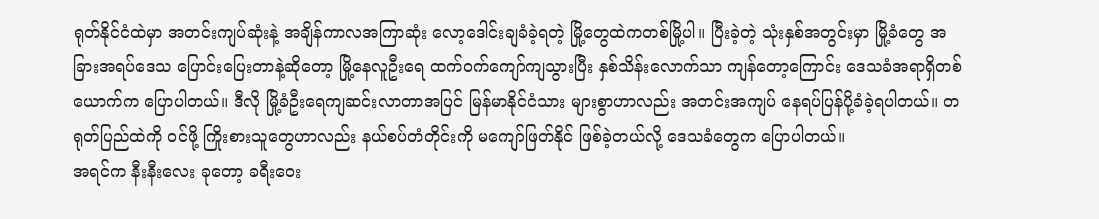ရုတ်နိုင်ငံထဲမှာ အတင်းကျပ်ဆုံးနဲ့ အချိန်ကာလအကြာဆုံး လော့ဒေါင်းချခံခဲ့ရတဲ့ မြို့တွေထဲကတစ်မြို့ပါ။ ပြီးခဲ့တဲ့ သုံးနှစ်အတွင်းမှာ မြို့ခံတွေ အခြားအရပ်ဒေသ ပြောင်းပြေးတာနဲ့ဆိုတော့ မြို့နေလူဦးရေ ထက်ဝက်ကျော်ကျသွားပြီး နှစ်သိန်းလောက်သာ ကျန်တော့ကြောင်း ဒေသခံအရာရှိတစ်ယောက်က ပြောပါတယ်။ ဒီလို မြို့ခံဦးရေကျဆင်းလာတာအပြင် မြန်မာနိုင်ငံသား များစွာဟာလည်း အတင်းအကျပ် နေရပ်ပြန်ပို့ခံခဲ့ရပါတယ်။ တရုတ်ပြည်ထဲကို ဝင်ဖို့ ကြိုးစားသူတွေဟာလည်း နယ်စပ်တံတိုင်းကို မကျော်ဖြတ်နိုင် ဖြစ်ခဲ့တယ်လို့ ဒေသခံတွေက ပြောပါတယ်။
အရင်က နီးနီးလေး ခုတော့ ခရီးဝေး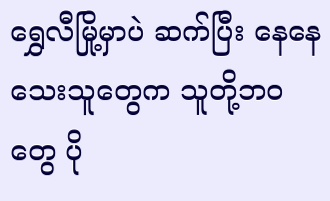ရွှေလီမြို့မှာပဲ ဆက်ပြီး နေနေသေးသူတွေက သူတို့ဘဝတွေ ပို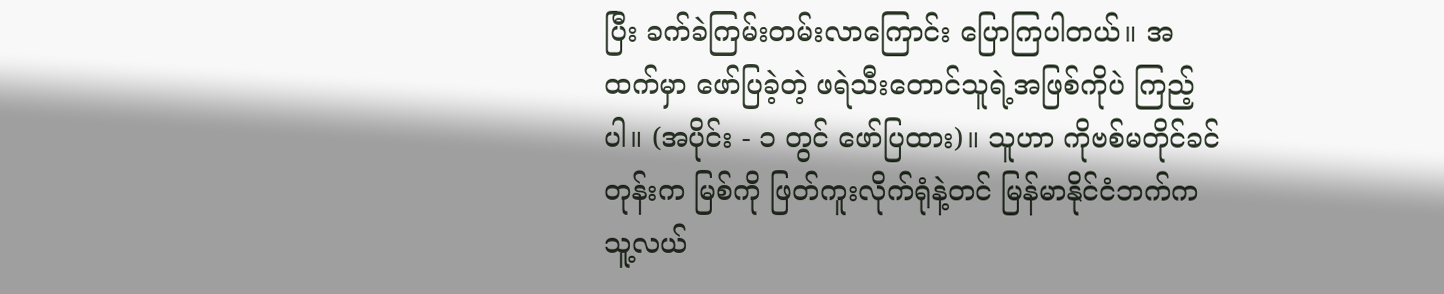ပြီး ခက်ခဲကြမ်းတမ်းလာကြောင်း ပြောကြပါတယ်။ အထက်မှာ ဖော်ပြခဲ့တဲ့ ဖရဲသီးတောင်သူရဲ့အဖြစ်ကိုပဲ ကြည့်ပါ။ (အပိုင်း - ၁ တွင် ဖော်ပြထား)။ သူဟာ ကိုဗစ်မတိုင်ခင်တုန်းက မြစ်ကို ဖြတ်ကူးလိုက်ရုံနဲ့တင် မြန်မာနိုင်ငံဘက်က သူ့လယ်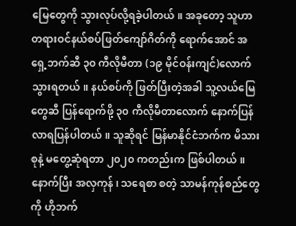မြေတွေကို သွားလုပ်လို့ရခဲ့ပါတယ်။ အခုတော့ သူဟာ တရားဝင်နယ်စပ်ဖြတ်ကျော်ဂိတ်ကို ရောက်အောင် အရှေ့ဘက်ဆီ ၃၀ ကီလိုမီတာ (၁၉ မိုင်ဝန်းကျင်)လောက် သွားရတယ်။ နယ်စပ်ကို ဖြတ်ပြီးတဲ့အခါ သူ့လယ်မြေတွေဆီ ပြန်ရောက်ဖို့ ၃၀ ကီလိုမီတာလောက် နောက်ပြန်လာရပြန်ပါတယ်။ သူဆိုရင် မြန်မာနိုင်ငံဘက်က မိသားစုနဲ့ မတွေ့ဆုံရတာ ၂၀၂၀ ကတည်းက ဖြစ်ပါတယ်။
နောက်ပြီး အလှကုန်၊ သရေစာ စတဲ့ သာမန်ကုန်စည်တွေကို ဟိုဘက်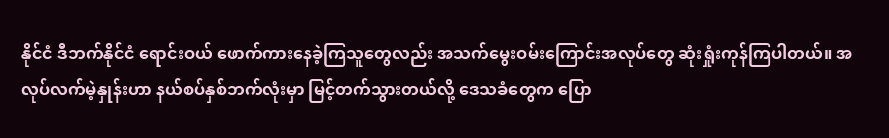နိုင်ငံ ဒီဘက်နိုင်ငံ ရောင်းဝယ် ဖောက်ကားနေခဲ့ကြသူတွေလည်း အသက်မွေးဝမ်းကြောင်းအလုပ်တွေ ဆုံးရှုံးကုန်ကြပါတယ်။ အလုပ်လက်မဲ့နှုန်းဟာ နယ်စပ်နှစ်ဘက်လုံးမှာ မြင့်တက်သွားတယ်လို့ ဒေသခံတွေက ပြော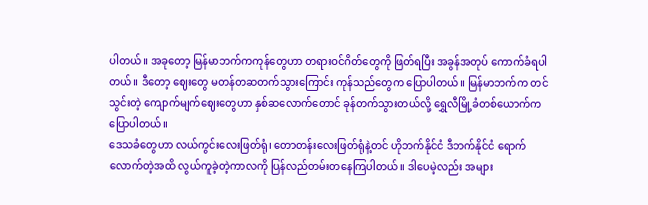ပါတယ်။ အခုတော့ မြန်မာဘက်ကကုန်တွေဟာ တရားဝင်ဂိတ်တွေကို ဖြတ်ရပြီး အခွန်အတုပ် ကောက်ခံရပါတယ်။ ဒီတော့ ဈေးတွေ မတန်တဆတက်သွားကြောင်း ကုန်သည်တွေက ပြောပါတယ်။ မြန်မာဘက်က တင်သွင်းတဲ့ ကျောက်မျက်ဈေးတွေဟာ နှစ်ဆလောက်တောင် ခုန်တက်သွားတယ်လို့ ရွှေလီမြို့ခံတစ်ယောက်က ပြောပါတယ်။
ဒေသခံတွေဟာ လယ်ကွင်းလေးဖြတ်ရုံ၊ တောတန်းလေးဖြတ်ရုံနဲ့တင် ဟိုဘက်နိုင်ငံ ဒီဘက်နိုင်ငံ ရောက်လောက်တဲ့အထိ လွယ်ကူခဲ့တဲ့ကာလကို ပြန်လည်တမ်းတနေကြပါတယ်။ ဒါပေမဲ့လည်း အများ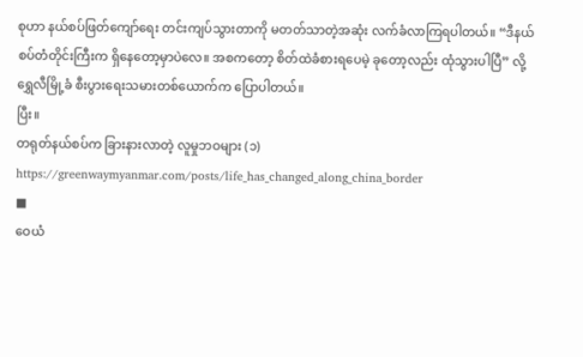စုဟာ နယ်စပ်ဖြတ်ကျော်ရေး တင်းကျပ်သွားတာကို မတတ်သာတဲ့အဆုံး လက်ခံလာကြရပါတယ်။ “ဒီနယ်စပ်တံတိုင်းကြီးက ရှိနေတော့မှာပဲလေ။ အစကတော့ စိတ်ထဲခံစားရပေမဲ့ ခုတော့လည်း ထုံသွားပါပြီ” လို့ ရွှေလီမြို့ခံ စီးပွားရေးသမားတစ်ယောက်က ပြောပါတယ်။
ပြီး။
တရုတ်နယ်စပ်က ခြားနားလာတဲ့ လူမှုဘဝများ (၁)
https://greenwaymyanmar.com/posts/life_has_changed_along_china_border
■
ဝေယံ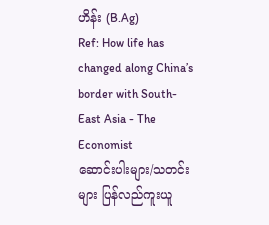ဟိန်း (B.Ag)
Ref: How life has changed along China’s border with South-East Asia - The Economist
ဆောင်းပါးများ/သတင်းများ ပြန်လည်ကူးယူ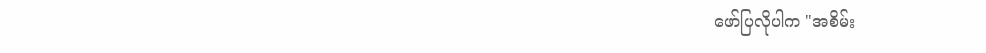ဖော်ပြလိုပါက "အစိမ်း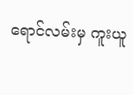ရောင်လမ်းမှ ကူးယူ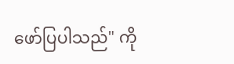ဖော်ပြပါသည်" ကို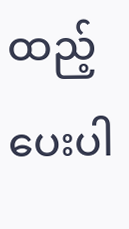ထည့်ပေးပါ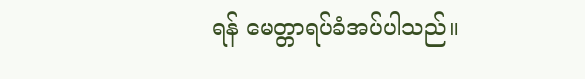ရန် မေတ္တာရပ်ခံအပ်ပါသည်။